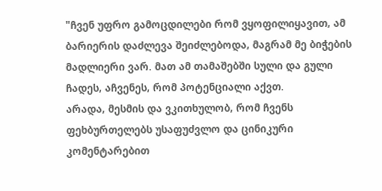"ჩვენ უფრო გამოცდილები რომ ვყოფილიყავით, ამ ბარიერის დაძლევა შეიძლებოდა, მაგრამ მე ბიჭების მადლიერი ვარ. მათ ამ თამაშებში სული და გული ჩადეს, აჩვენეს, რომ პოტენციალი აქვთ.
არადა, მესმის და ვკითხულობ, რომ ჩვენს ფეხბურთელებს უსაფუძვლო და ცინიკური კომენტარებით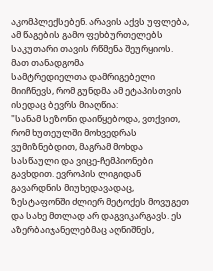აკომპლექსებენ. არავის აქვს უფლება, ამ წაგების გამო ფეხბურთელებს საკუთარი თავის რწმენა შეურყიოს.
მათ თანადგომა
სამტრედიელთა დამრიგებელი მიიჩნევს, რომ გუნდმა ამ ეტაპისთვის ისედაც ბევრს მიაღწია:
"სანამ სეზონი დაიწყებოდა, ვთქვით, რომ ხუთეულში მოხვედრას ვუმიზნებდით, მაგრამ მოხდა სასწაული და ვიცე-ჩემპიონები გავხდით. ევროპის ლიგიდან გავარდნის მიუხედავადაც, ზესტაფონში ძლიერ მეტოქეს მოვუგეთ და სახე მთლად არ დაგვიკარგავს. ეს აზერბაიჯანელებმაც აღნიშნეს,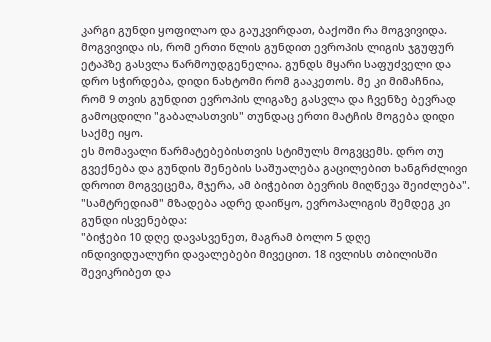კარგი გუნდი ყოფილაო და გაუკვირდათ, ბაქოში რა მოგვივიდა.
მოგვივიდა ის, რომ ერთი წლის გუნდით ევროპის ლიგის ჯგუფურ ეტაპზე გასვლა წარმოუდგენელია. გუნდს მყარი საფუძველი და დრო სჭირდება, დიდი ნახტომი რომ გააკეთოს. მე კი მიმაჩნია, რომ 9 თვის გუნდით ევროპის ლიგაზე გასვლა და ჩვენზე ბევრად გამოცდილი "გაბალასთვის" თუნდაც ერთი მატჩის მოგება დიდი საქმე იყო.
ეს მომავალი წარმატებებისთვის სტიმულს მოგვცემს. დრო თუ გვექნება და გუნდის შენების საშუალება გაცილებით ხანგრძლივი დროით მოგვეცემა, მჯერა, ამ ბიჭებით ბევრის მიღწევა შეიძლება".
"სამტრედიამ" მზადება ადრე დაიწყო, ევროპალიგის შემდეგ კი გუნდი ისვენებდა:
"ბიჭები 10 დღე დავასვენეთ, მაგრამ ბოლო 5 დღე ინდივიდუალური დავალებები მივეცით. 18 ივლისს თბილისში შევიკრიბეთ და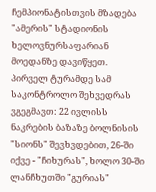ჩემპიონატისთვის მზადება "ამერის" სტადიონის ხელოვნურსაფარიან მოედანზე დავიწყეთ.
პირველ ტურამდე სამ საკონტროლო შეხვედრას ვგეგმავთ: 22 ივლისს ნაკრების ბაზაზე ბოლნისის "სიონს" შევხვდებით, 26-ში იქვე - "ჩიხურას", ხოლო 30-ში ლანჩხუთში "გურიას"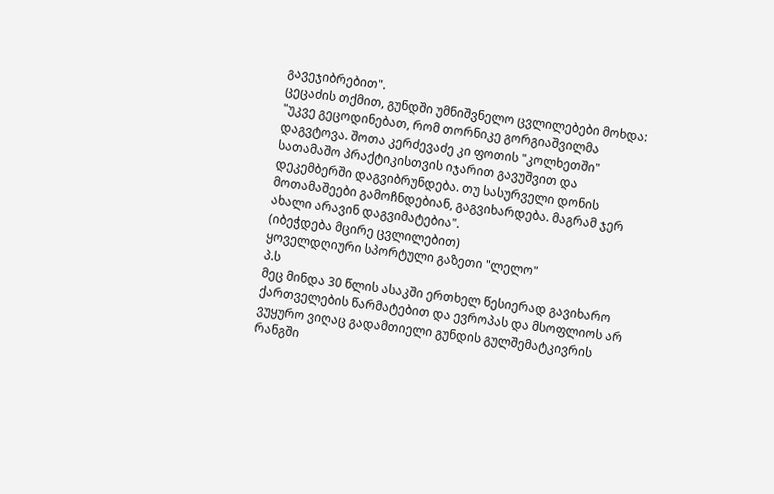გავეჯიბრებით".
ცეცაძის თქმით, გუნდში უმნიშვნელო ცვლილებები მოხდა:
"უკვე გეცოდინებათ, რომ თორნიკე გორგიაშვილმა დაგვტოვა. შოთა კერძევაძე კი ფოთის "კოლხეთში" სათამაშო პრაქტიკისთვის იჯარით გავუშვით და დეკემბერში დაგვიბრუნდება. თუ სასურველი დონის მოთამაშეები გამოჩნდებიან, გაგვიხარდება. მაგრამ ჯერ ახალი არავინ დაგვიმატებია".
(იბეჭდება მცირე ცვლილებით)
ყოველდღიური სპორტული გაზეთი "ლელო"
პ.ს
მეც მინდა 30 წლის ასაკში ერთხელ წესიერად გავიხარო ქართველების წარმატებით და ევროპას და მსოფლიოს არ ვუყურო ვიღაც გადამთიელი გუნდის გულშემატკივრის რანგში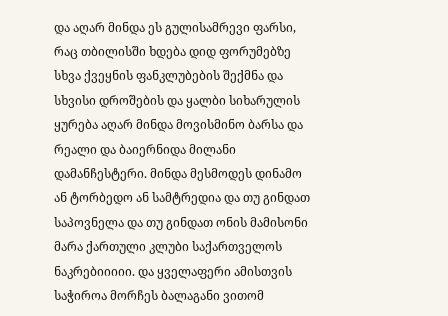და აღარ მინდა ეს გულისამრევი ფარსი, რაც თბილისში ხდება დიდ ფორუმებზე სხვა ქვეყნის ფანკლუბების შექმნა და სხვისი დროშების და ყალბი სიხარულის ყურება აღარ მინდა მოვისმინო ბარსა და რეალი და ბაიერნიდა მილანი დამანჩესტერი. მინდა მესმოდეს დინამო ან ტორბედო ან სამტრედია და თუ გინდათ საპოვნელა და თუ გინდათ ონის მამისონი მარა ქართული კლუბი საქართველოს ნაკრებიიიიი. და ყველაფერი ამისთვის საჭიროა მორჩეს ბალაგანი ვითომ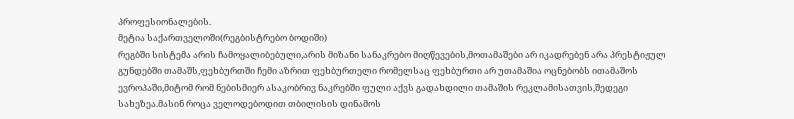პროფესიონალების.
მეტია საქართველოში(რეგბისტრებო ბოდიში)
რეგბში სისტემა არის ჩამოყალიბებული,არის მიზანი სანაკრებო მიღწევების,მოთამაშები არ იკადრებენ არა პრესტიჟულ გუნდებში თამაშს,ფეხბურთში ჩემი აზრით ფეხბურთელი რომელსაც ფეხბურთი არ უთამაშია ოცნებობს ითამაშოს ევროპაში,მიტომ რომ ნებისმიერ ასაკობრივ ნაკრებში ფული აქვს გადახდილი თამაშის რეკლამისათვის,შედეგი სახეზეა.მასინ როცა ველოდებოდით თბილისის დინამოს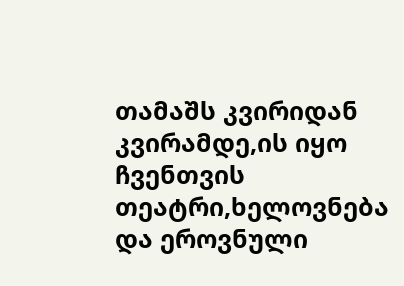თამაშს კვირიდან კვირამდე,ის იყო ჩვენთვის თეატრი,ხელოვნება და ეროვნული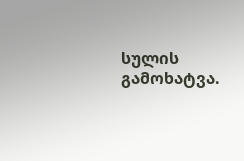სულის გამოხატვა.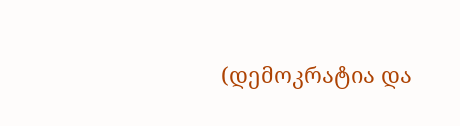(დემოკრატია და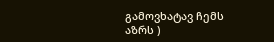გამოვხატავ ჩემს აზრს )